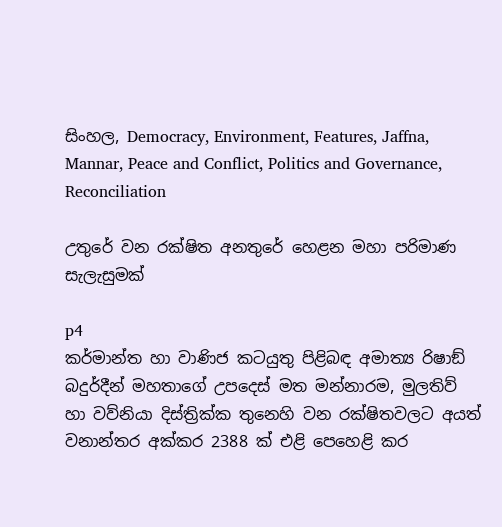සිංහල, Democracy, Environment, Features, Jaffna, Mannar, Peace and Conflict, Politics and Governance, Reconciliation

උතුරේ වන රක්ෂිත අනතුරේ හෙළන මහා පරිමාණ සැලැසුමක්

p4
කර්මාන්ත හා වාණිජ කටයුතු පිළිබඳ අමාත්‍ය රිෂාඞ් බදුර්දීන් මහතාගේ උපදෙස් මත මන්නාරම, මුලතිව් හා වව්නියා දිස්ත්‍රික්ක තුනෙහි වන රක්ෂිතවලට අයත් වනාන්තර අක්කර 2388 ක් එළි පෙහෙළි කර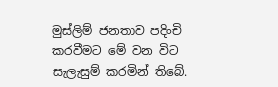මුස්ලිම් ජනතාව පදිංචි කරවීමට මේ වන විට සැලැසුම් කරමින් තිබේ.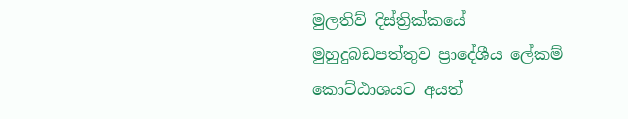මුලතිව් දිස්ත්‍රික්කයේ මුහුදුබඩපත්තුව ප්‍රාදේශීය ලේකම් කොට්ඨාශයට අයත්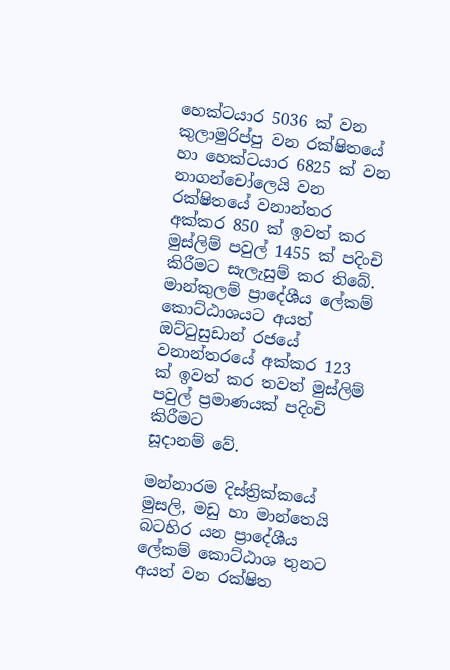හෙක්ටයාර 5036 ක් වන කුලාමුරිප්පු වන රක්ෂිතයේ හා හෙක්ටයාර 6825 ක් වන නාගන්චෝලෙයි වන රක්ෂිතයේ වනාන්තර අක්කර 850 ක් ඉවත් කර මුස්ලිම් පවුල් 1455 ක් පදිංචි කිරීමට සැලැසුම් කර තිබේ. මාන්කුලම් ප්‍රාදේශීය ලේකම් කොට්ඨාශයට අයත් ඔට්ටුසුඩාන් රජයේ වනාන්තරයේ අක්කර 123 ක් ඉවත් කර තවත් මුස්ලිම් පවුල් ප්‍රමාණයක් පදිංචි කිරීමට
සූදානම් වේ.

මන්නාරම දිස්ත්‍රික්කයේ මුසලි, මඩු හා මාන්තෙයි බටහිර යන ප්‍රාදේශීය ලේකම් කොට්ඨාශ තුනට අයත් වන රක්ෂිත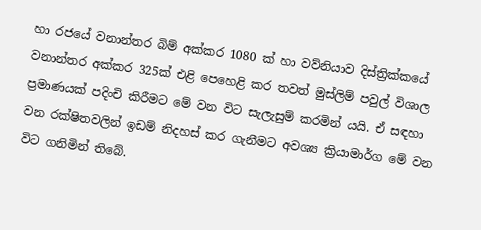හා රජයේ වනාන්තර බිම් අක්කර 1080 ක් හා වව්නියාව දිස්ත්‍රික්කයේ වනාන්තර අක්කර 325ක් එළි පෙහෙළි කර තවත් මුස්ලිම් පවුල් විශාල ප්‍රමාණයක් පදිංචි කිරීමට මේ වන විට සැලැසුම් කරමින් යයි. ඒ සඳහා වන රක්ෂිතවලින් ඉඩම් නිදහස් කර ගැනීමට අවශ්‍ය ක්‍රියාමාර්ග මේ වන විට ගනිමින් තිබේ.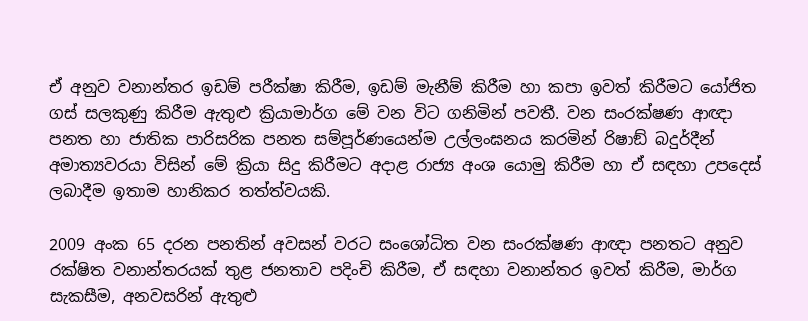ඒ අනුව වනාන්තර ඉඩම් පරීක්ෂා කිරීම, ඉඩම් මැනීම් කිරීම හා කපා ඉවත් කිරීමට යෝජිත ගස් සලකුණු කිරීම ඇතුළු ක්‍රියාමාර්ග මේ වන විට ගනිමින් පවතී. වන සංරක්ෂණ ආඥා පනත හා ජාතික පාරිසරික පනත සම්පූර්ණයෙන්ම උල්ලංඝනය කරමින් රිෂාඞ් බදුර්දීන් අමාත්‍යවරයා විසින් මේ ක්‍රියා සිදු කිරීමට අදාළ රාජ්‍ය අංශ යොමු කිරීම හා ඒ සඳහා උපදෙස් ලබාදීම ඉතාම හානිකර තත්ත්වයකි.

2009 අංක 65 දරන පනතින් අවසන් වරට සංශෝධිත වන සංරක්ෂණ ආඥා පනතට අනුව රක්ෂිත වනාන්තරයක් තුළ ජනතාව පදිංචි කිරීම, ඒ සඳහා වනාන්තර ඉවත් කිරීම, මාර්ග සැකසීම, අනවසරින් ඇතුළු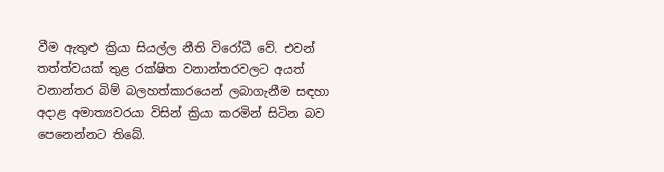වීම ඇතුළු ක්‍රියා සියල්ල නීති විරෝධී වේ. එවන් තත්ත්වයක් තුළ රක්ෂිත වනාන්තරවලට අයත් වනාන්තර බිම් බලහත්කාරයෙන් ලබාගැනීම සඳහා අදාළ අමාත්‍යවරයා විසින් ක්‍රියා කරමින් සිටින බව පෙනෙන්නට තිබේ.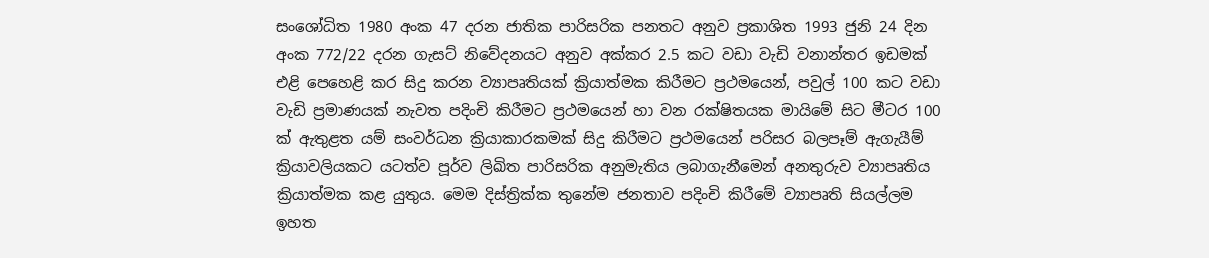සංශෝධිත 1980 අංක 47 දරන ජාතික පාරිසරික පනතට අනුව ප්‍රකාශිත 1993 ජුනි 24 දින අංක 772/22 දරන ගැසට් නිවේදනයට අනුව අක්කර 2.5 කට වඩා වැඩි වනාන්තර ඉඩමක් එළි පෙහෙළි කර සිදු කරන ව්‍යාපෘතියක් ක්‍රියාත්මක කිරීමට ප්‍රථමයෙන්, පවුල් 100 කට වඩා වැඩි ප්‍රමාණයක් නැවත පදිංචි කිරීමට ප්‍රථමයෙන් හා වන රක්ෂිතයක මායිමේ සිට මීටර 100 ක් ඇතුළත යම් සංවර්ධන ක්‍රියාකාරකමක් සිදු කිරීමට ප්‍රථමයෙන් පරිසර බලපෑම් ඇගැයීම් ක්‍රියාවලියකට යටත්ව පූර්ව ලිඛිත පාරිසරික අනුමැතිය ලබාගැනීමෙන් අනතුරුව ව්‍යාපෘතිය ක්‍රියාත්මක කළ යුතුය. මෙම දිස්ත්‍රික්ක තුනේම ජනතාව පදිංචි කිරීමේ ව්‍යාපෘති සියල්ලම ඉහත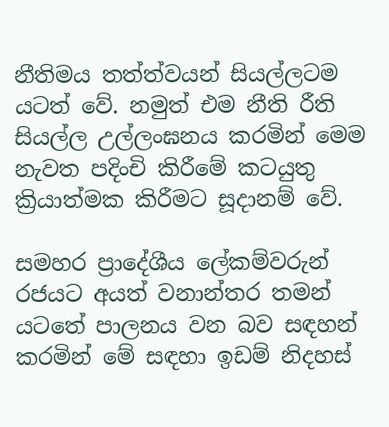නීතිමය තත්ත්වයන් සියල්ලටම යටත් වේ. නමුත් එම නීති රීති සියල්ල උල්ලංඝනය කරමින් මෙම නැවත පදිංචි කිරීමේ කටයුතු ක්‍රියාත්මක කිරීමට සූදානම් වේ.

සමහර ප්‍රාදේශීය ලේකම්වරුන් රජයට අයත් වනාන්තර තමන් යටතේ පාලනය වන බව සඳහන් කරමින් මේ සඳහා ඉඩම් නිදහස්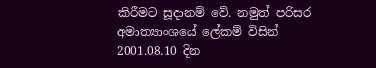කිරීමට සූදානම් වේ. නමුත් පරිසර අමාත්‍යාංශයේ ලේකම් විසින් 2001.08.10 දින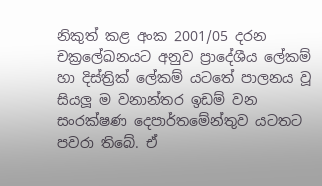නිකුත් කළ අංක 2001/05 දරන චක්‍රලේඛනයට අනුව ප්‍රාදේශීය ලේකම් හා දිස්ත්‍රික් ලේකම් යටතේ පාලනය වූ සියලූ ම වනාන්තර ඉඩම් වන සංරක්ෂණ දෙපාර්තමේන්තුව යටතට පවරා තිබේ. ඒ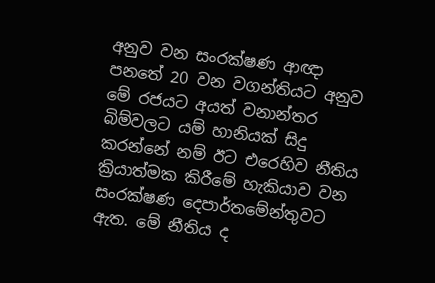අනුව වන සංරක්ෂණ ආඥා පනතේ 20 වන වගන්තියට අනුව මේ රජයට අයත් වනාන්තර බිම්වලට යම් හානියක් සිදු කරන්නේ නම් ඊට එරෙහිව නීතිය ක්‍රියාත්මක කිරීමේ හැකියාව වන සංරක්ෂණ දෙපාර්තමේන්තුවට ඇත. මේ නීතිය ද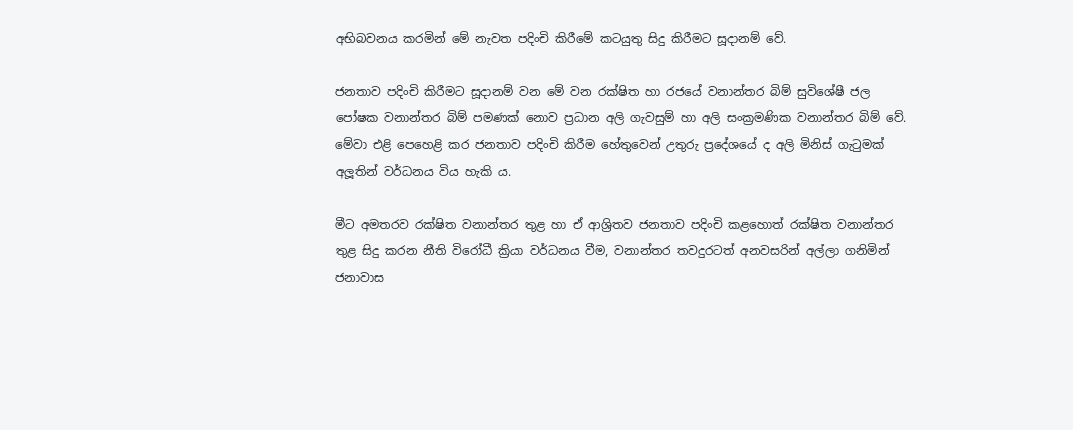අභිබවනය කරමින් මේ නැවත පදිංචි කිරීමේ කටයුතු සිදු කිරීමට සූදානම් වේ.

ජනතාව පදිංචි කිරීමට සූදානම් වන මේ වන රක්ෂිත හා රජයේ වනාන්තර බිම් සුවිශේෂී ජල පෝෂක වනාන්තර බිම් පමණක් නොව ප්‍රධාන අලි ගැවසුම් හා අලි සංක්‍රමණික වනාන්තර බිම් වේ. මේවා එළි පෙහෙළි කර ජනතාව පදිංචි කිරීම හේතුවෙන් උතුරු ප්‍රදේශයේ ද අලි මිනිස් ගැටුමක් අලූතින් වර්ධනය විය හැකි ය.

මීට අමතරව රක්ෂිත වනාන්තර තුළ හා ඒ ආශ්‍රිතව ජනතාව පදිංචි කළහොත් රක්ෂිත වනාන්තර තුළ සිදු කරන නීති විරෝධී ක්‍රියා වර්ධනය වීම, වනාන්තර තවදුරටත් අනවසරින් අල්ලා ගනිමින් ජනාවාස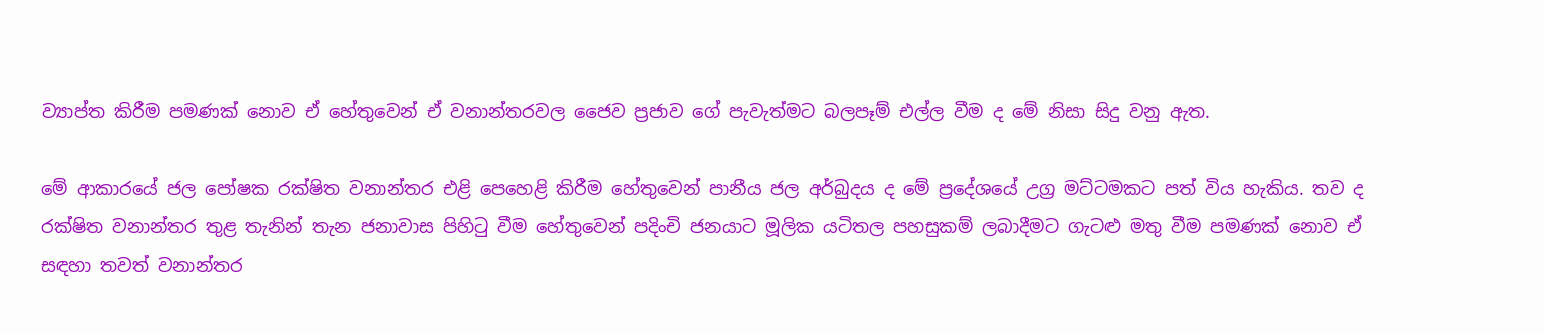ව්‍යාප්ත කිරීම පමණක් නොව ඒ හේතුවෙන් ඒ වනාන්තරවල ජෛව ප්‍රජාව ගේ පැවැත්මට බලපෑම් එල්ල වීම ද මේ නිසා සිදු වනු ඇත.

මේ ආකාරයේ ජල පෝෂක රක්ෂිත වනාන්තර එළි පෙහෙළි කිරීම හේතුවෙන් පානීය ජල අර්බුදය ද මේ ප්‍රදේශයේ උග්‍ර මට්ටමකට පත් විය හැකිය. තව ද රක්ෂිත වනාන්තර තුළ තැනින් තැන ජනාවාස පිහිටු වීම හේතුවෙන් පදිංචි ජනයාට මූලික යටිතල පහසුකම් ලබාදීමට ගැටළු මතු වීම පමණක් නොව ඒ සඳහා තවත් වනාන්තර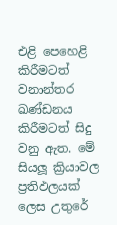එළි පෙහෙළි කිරීමටත් වනාන්තර ඛණ්ඩනය කිරීමටත් සිදු වනු ඇත. මේ සියලූ ක්‍රියාවල ප්‍රතිඵලයක් ලෙස උතුරේ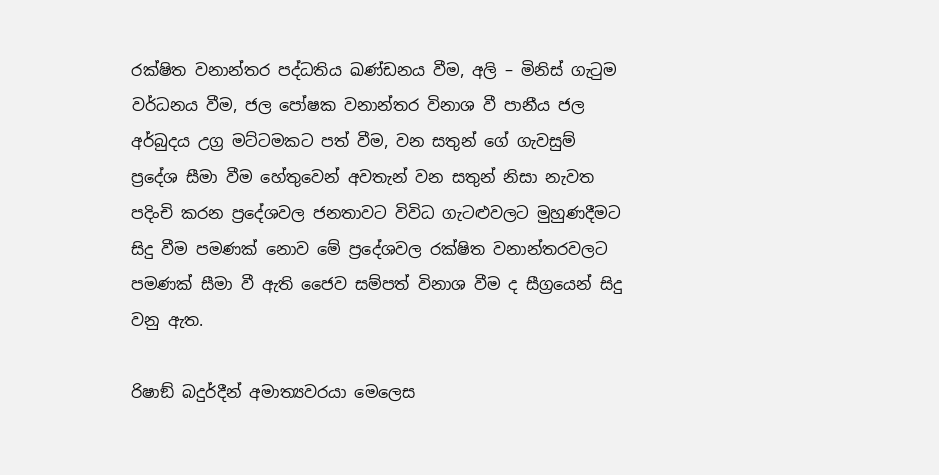රක්ෂිත වනාන්තර පද්ධතිය ඛණ්ඩනය වීම, අලි – මිනිස් ගැටුම වර්ධනය වීම, ජල පෝෂක වනාන්තර විනාශ වී පානීය ජල අර්බුදය උග්‍ර මට්ටමකට පත් වීම, වන සතුන් ගේ ගැවසුම් ප්‍රදේශ සීමා වීම හේතුවෙන් අවතැන් වන සතුන් නිසා නැවත පදිංචි කරන ප්‍රදේශවල ජනතාවට විවිධ ගැටළුවලට මුහුණදීමට සිදු වීම පමණක් නොව මේ ප්‍රදේශවල රක්ෂිත වනාන්තරවලට පමණක් සීමා වී ඇති ජෛව සම්පත් විනාශ වීම ද සීග්‍රයෙන් සිදු වනු ඇත.

රිෂාඞ් බදුර්දීන් අමාත්‍යවරයා මෙලෙස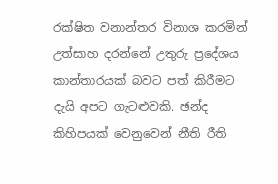රක්ෂිත වනාන්තර විනාශ කරමින් උත්සාහ දරන්නේ උතුරු ප්‍රදේශය කාන්තාරයක් බවට පත් කිරීමට දැයි අපට ගැටළුවකි. ඡන්ද කිහිපයක් වෙනුවෙන් නීති රීති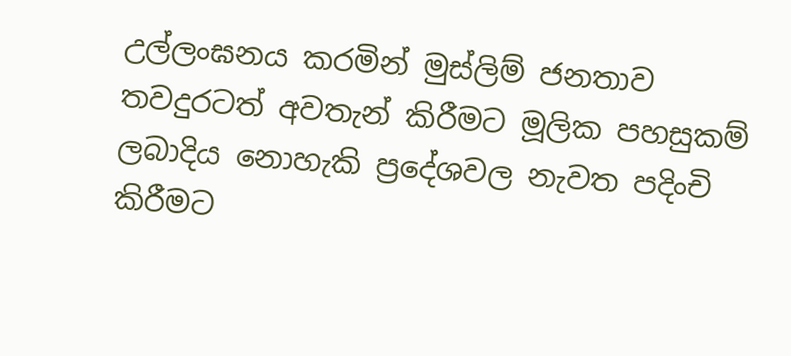උල්ලංඝනය කරමින් මුස්ලිම් ජනතාව තවදුරටත් අවතැන් කිරීමට මූලික පහසුකම් ලබාදිය නොහැකි ප්‍රදේශවල නැවත පදිංචි කිරීමට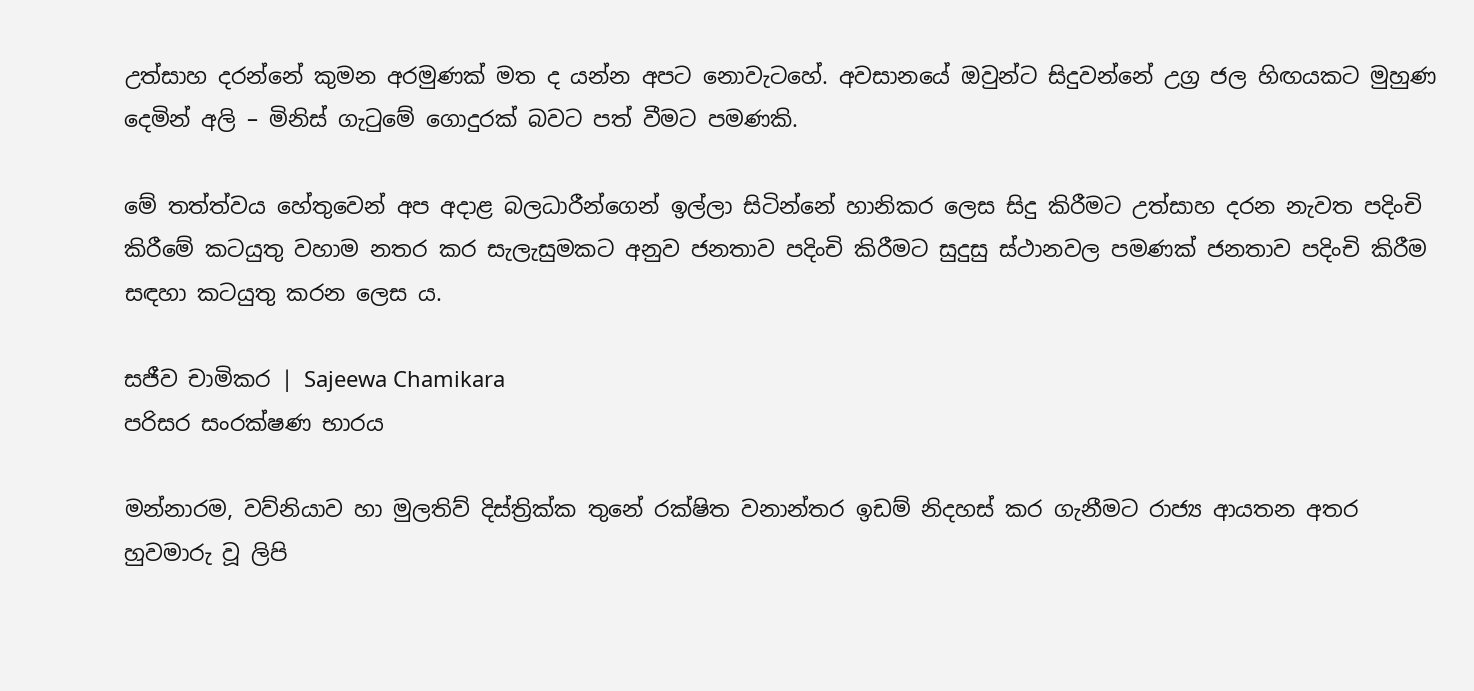උත්සාහ දරන්නේ කුමන අරමුණක් මත ද යන්න අපට නොවැටහේ. අවසානයේ ඔවුන්ට සිදුවන්නේ උග්‍ර ජල හිඟයකට මුහුණ දෙමින් අලි – මිනිස් ගැටුමේ ගොදුරක් බවට පත් වීමට පමණකි.

මේ තත්ත්වය හේතුවෙන් අප අදාළ බලධාරීන්ගෙන් ඉල්ලා සිටින්නේ හානිකර ලෙස සිදු කිරීමට උත්සාහ දරන නැවත පදිංචි කිරීමේ කටයුතු වහාම නතර කර සැලැසුමකට අනුව ජනතාව පදිංචි කිරීමට සුදුසු ස්ථානවල පමණක් ජනතාව පදිංචි කිරීම සඳහා කටයුතු කරන ලෙස ය.

සජීව චාමිකර | Sajeewa Chamikara
පරිසර සංරක්ෂණ භාරය

මන්නාරම, වව්නියාව හා මුලතිව් දිස්ත්‍රික්ක තුනේ රක්ෂිත වනාන්තර ඉඩම් නිදහස් කර ගැනීමට රාජ්‍ය ආයතන අතර හුවමාරු වූ ලිපි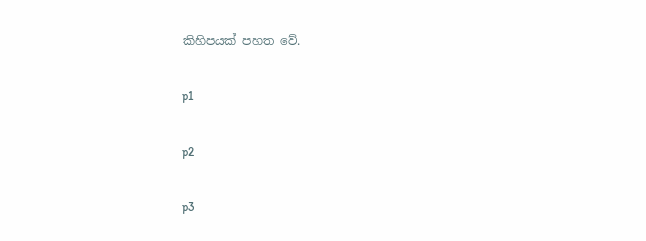කිහිපයක් පහත වේ.

p1

p2

p3